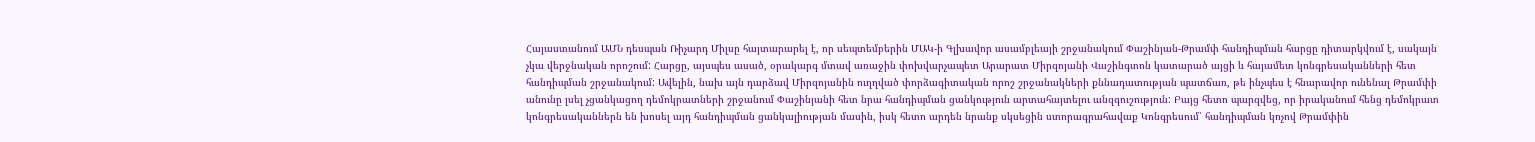Հայաստանում ԱՄՆ դեսպան Ռիչարդ Միլսը հայտարարել է, որ սեպտեմբերին ՄԱԿ-ի Գլխավոր ասամբլեայի շրջանակում Փաշինյան-Թրամփ հանդիպման հարցը դիտարկվում է, սակայն չկա վերջնական որոշում: Հարցը, այսպես ասած, օրակարգ մտավ առաջին փոխվարչապետ Արարատ Միրզոյանի Վաշինգտոն կատարած այցի և հայամետ կոնգրեսականների հետ հանդիպման շրջանակում: Ավելին, նախ այն դարձավ Միրզոյանին ուղղված փորձագիտական որոշ շրջանակների քննադատության պատճառ, թե ինչպես է հնարավոր ունենալ Թրամփի անունը լսել չցանկացող դեմոկրատների շրջանում Փաշինյանի հետ նրա հանդիպման ցանկություն արտահայտելու անզգուշություն: Բայց հետո պարզվեց, որ իրականում հենց դեմոկրատ կոնգրեսականներն են խոսել այդ հանդիպման ցանկալիության մասին, իսկ հետո արդեն նրանք սկսեցին ստորագրահավաք Կոնգրեսում՝ հանդիպման կոչով Թրամփին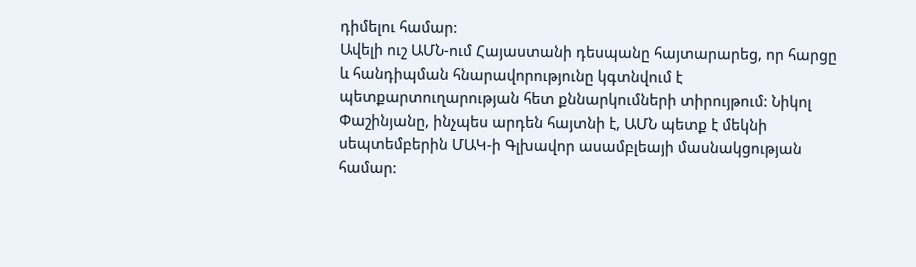դիմելու համար:
Ավելի ուշ ԱՄՆ-ում Հայաստանի դեսպանը հայտարարեց, որ հարցը և հանդիպման հնարավորությունը կգտնվում է պետքարտուղարության հետ քննարկումների տիրույթում: Նիկոլ Փաշինյանը, ինչպես արդեն հայտնի է, ԱՄՆ պետք է մեկնի սեպտեմբերին ՄԱԿ-ի Գլխավոր ասամբլեայի մասնակցության համար: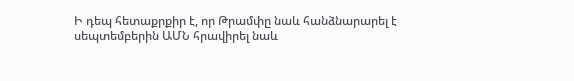Ի դեպ հետաքրքիր է, որ Թրամփը նաև հանձնարարել է սեպտեմբերին ԱՄՆ հրավիրել նաև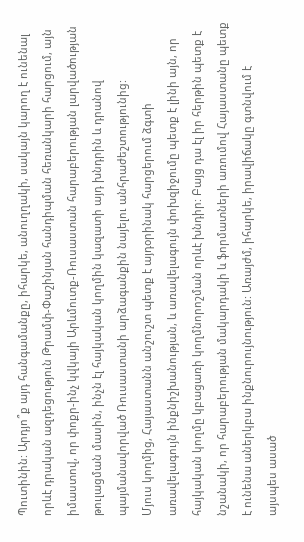Պուտինին: Արդյո՞ք այդ հանգամանքը, իհարկե, անուղղակի, սակայն կարող է ունենալ որևէ դրական ազդեցություն Թրամփ-Փաշինյան հանդիպման հեռանկարի հարցում, այն իմաստով, որ փոքր-ինչ կվկայի Արևմուտք-Ռուսաստան հարաբերության լարվածության թուլացման մասին, ինչն էլ հայկական կողմին կազատի այդ խնդրին և դրանով պայմանավորված Ռուսաստանի արձագանքին նայելու անհրաժեշտությունից:
Մյուս կողմից, Հայաստանն անշուշտ պետք է այդօրինակ հարցերում ձգտի առավելագույն ինքնիշխանության, և առավելագույն փոխզիջումը պետք է լինի այն, որ հայկական կողմը կբացառի կողմնորոշման որևէ խնդիր: Բայց դա էլ իր հերթին պետք է նշանակի, որ հարաբերության մակարդակի և ֆորմատների առումով Հայաստանը պետք է ունենա աներկբա ինքնուրույնություն: Առայժմ, իհարկե, իրավիճակը գտնվում է այսպես ասած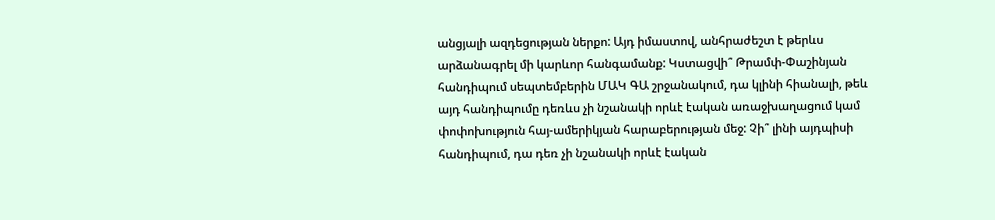անցյալի ազդեցության ներքո: Այդ իմաստով, անհրաժեշտ է թերևս արձանագրել մի կարևոր հանգամանք: Կստացվի՞ Թրամփ-Փաշինյան հանդիպում սեպտեմբերին ՄԱԿ ԳԱ շրջանակում, դա կլինի հիանալի, թեև այդ հանդիպումը դեռևս չի նշանակի որևէ էական առաջխաղացում կամ փոփոխություն հայ-ամերիկյան հարաբերության մեջ: Չի՞ լինի այդպիսի հանդիպում, դա դեռ չի նշանակի որևէ էական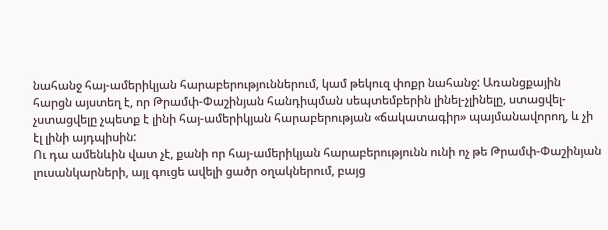նահանջ հայ-ամերիկյան հարաբերություններում, կամ թեկուզ փոքր նահանջ: Առանցքային հարցն այստեղ է, որ Թրամփ-Փաշինյան հանդիպման սեպտեմբերին լինել-չլինելը, ստացվել-չստացվելը չպետք է լինի հայ-ամերիկյան հարաբերության «ճակատագիր» պայմանավորող, և չի էլ լինի այդպիսին:
Ու դա ամենևին վատ չէ, քանի որ հայ-ամերիկյան հարաբերությունն ունի ոչ թե Թրամփ-Փաշինյան լուսանկարների, այլ գուցե ավելի ցածր օղակներում, բայց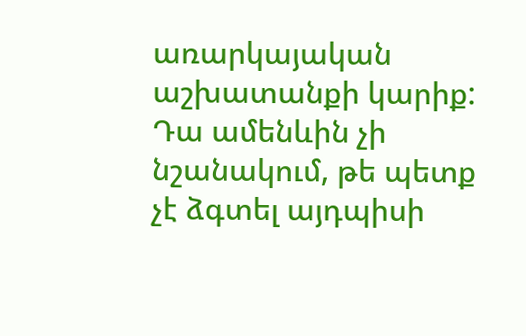առարկայական աշխատանքի կարիք: Դա ամենևին չի նշանակում, թե պետք չէ ձգտել այդպիսի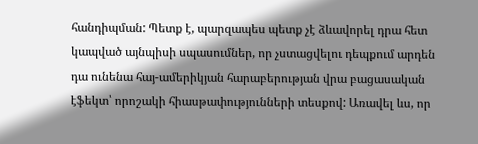հանդիպման: Պետք է, պարզապես պետք չէ ձևավորել դրա հետ կապված այնպիսի սպասումներ, որ չստացվելու դեպքում արդեն դա ունենա հայ-ամերիկյան հարաբերության վրա բացասական էֆեկտ՝ որոշակի հիասթափությունների տեսքով: Առավել ևս, որ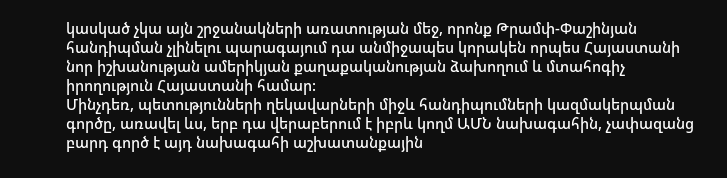կասկած չկա այն շրջանակների առատության մեջ, որոնք Թրամփ-Փաշինյան հանդիպման չլինելու պարագայում դա անմիջապես կորակեն որպես Հայաստանի նոր իշխանության ամերիկյան քաղաքականության ձախողում և մտահոգիչ իրողություն Հայաստանի համար:
Մինչդեռ, պետությունների ղեկավարների միջև հանդիպումների կազմակերպման գործը, առավել ևս, երբ դա վերաբերում է իբրև կողմ ԱՄՆ նախագահին, չափազանց բարդ գործ է այդ նախագահի աշխատանքային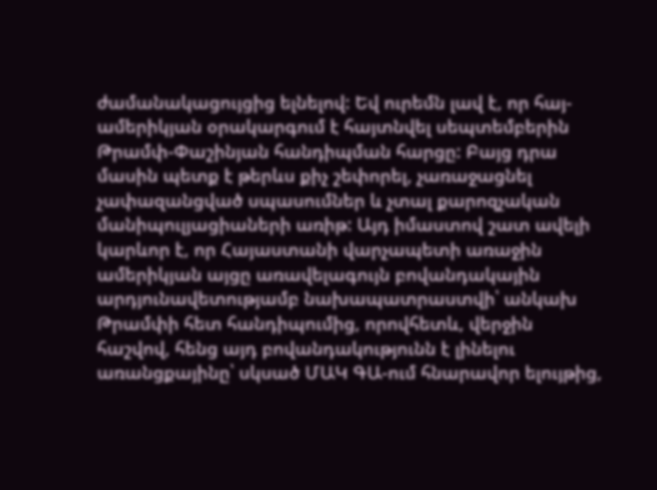ժամանակացույցից ելնելով: Եվ ուրեմն լավ է, որ հայ-ամերիկյան օրակարգում է հայտնվել սեպտեմբերին Թրամփ-Փաշինյան հանդիպման հարցը: Բայց դրա մասին պետք է թերևս քիչ շեփորել, չառաջացնել չափազանցված սպասումներ և չտալ քարոզչական մանիպուլյացիաների առիթ: Այդ իմաստով շատ ավելի կարևոր է, որ Հայաստանի վարչապետի առաջին ամերիկյան այցը առավելագույն բովանդակային արդյունավետությամբ նախապատրաստվի՝ անկախ Թրամփի հետ հանդիպումից, որովհետև, վերջին հաշվով, հենց այդ բովանդակությունն է լինելու առանցքայինը՝ սկսած ՄԱԿ ԳԱ-ում հնարավոր ելույթից,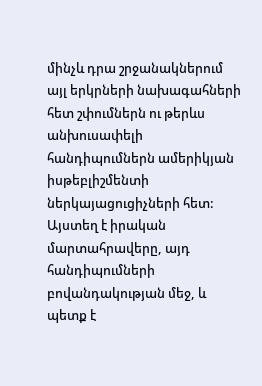մինչև դրա շրջանակներում այլ երկրների նախագահների հետ շփումներն ու թերևս անխուսափելի հանդիպումներն ամերիկյան իսթեբլիշմենտի ներկայացուցիչների հետ: Այստեղ է իրական մարտահրավերը, այդ հանդիպումների բովանդակության մեջ, և պետք է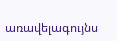առավելագույնս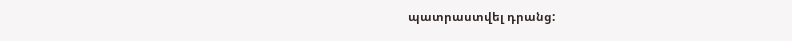պատրաստվել դրանց: